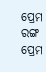ପ୍ରେମ ରଙ୍ଗ
ପ୍ରେମ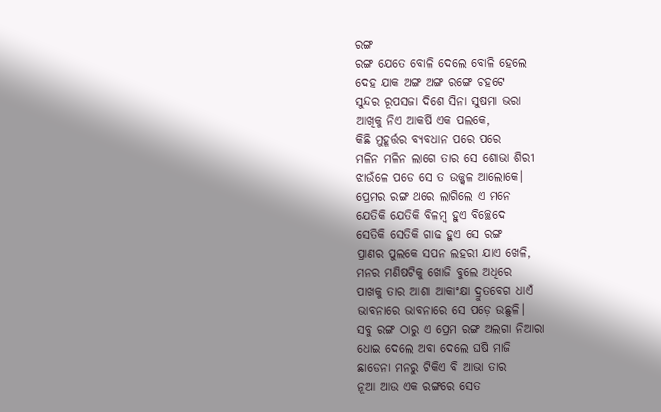ରଙ୍ଗ
ରଙ୍ଗ ଯେତେ ବୋଳି ଦେଲେ ବୋଳି ହେଲେ
ଦେହ ଯାକ ଅଙ୍ଗ ଅଙ୍ଗ ରଙ୍ଗେ ଚହଟେ
ସୁନ୍ଦର ରୂପସଜା ଦିଶେ ସିନା ସୁଷମା ଭରା
ଆଖିକୁ ନିଏ ଆକର୍ଷି ଏକ ପଲକେ,
କିଛି ମୁହୂର୍ତ୍ତର ବ୍ୟବଧାନ ପରେ ପରେ
ମଳିନ ମଳିନ ଲାଗେ ତାର ସେ ଶୋଭା ଶିରୀ
ଝାଉଁଳେ ପଡେ ସେ ତ ଉଜ୍ଜ୍ୱଳ ଆଲୋକେ।
ପ୍ରେମର ରଙ୍ଗ ଥରେ ଲାଗିଲେ ଏ ମନେ
ଯେତିକି ଯେତିକି ବିଳମ୍ବ ହୁଏ ବିଚ୍ଛେଦେ
ସେତିକି ସେତିକି ଗାଢ ହୁଏ ସେ ରଙ୍ଗ
ପ୍ରାଣର ପୁଲକେ ସପନ ଲହରୀ ଯାଏ ଖେଳି,
ମନର ମଣିଷଟିକୁ ଖୋଜି ବୁଲେ ଅଧିରେ
ପାଖକୁ ତାର ଆଶା ଆକାଂକ୍ଷା ଦ୍ରୁତବେଗ ଧାଏଁ
ଭାବନାରେ ଭାବନାରେ ସେ ପଡ଼େ ଉଛୁଳି।
ସବୁ ରଙ୍ଗ ଠାରୁ ଏ ପ୍ରେମ ରଙ୍ଗ ଅଲଗା ନିଆରା
ଧୋଇ ଦେଲେ ଅବା ଦେଲେ ଘଷି ମାଜି
ଛାଡେନା ମନରୁ ଟିକିଏ ବି ଆଭା ତାର
ନୂଆ ଆଉ ଏକ ରଙ୍ଗରେ ସେତ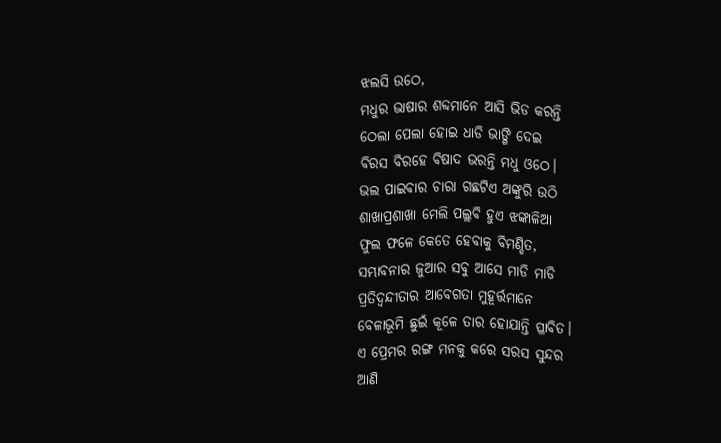ଝଲସି ଉଠେ,
ମଧୁର ଭାଷାର ଶବ୍ଦମାନେ ଆସି ଭିଡ କରନ୍ତି
ଠେଲା ପେଲା ହୋଇ ଧାଡି ଭାଙ୍ଗି ଦେଇ
ବିରସ ବିରହେ ବିଷାଦ ଭରନ୍ତି ମଧୁ ଓଠେ।
ଭଲ ପାଇବାର ଚାରା ଗଛଟିଏ ଅଙ୍କୁରି ଉଠି
ଶାଖାପ୍ରଶାଖା ମେଲି ପଲ୍ଲବି ହୁଏ ଝଙ୍କାଳିଆ
ଫୁଲ ଫଳେ କେତେ ହେବାକୁ ବିମଣ୍ଡିତ,
ସମ୍ଭାବନାର ଜୁଆର ସବୁ ଆସେ ମାଡି ମାଡି
ପ୍ରତିଦ୍ଵନ୍ଦୀତାର ଆବେଗତା ମୁହୂର୍ତ୍ତମାନେ
ବେଳାଭୂମି ଛୁଇଁ କୂଳେ ତାର ହୋଯାନ୍ତି ପ୍ଳାବିତ।
ଏ ପ୍ରେମର ରଙ୍ଗ ମନକୁ କରେ ସରସ ସୁନ୍ଦର
ଆଣି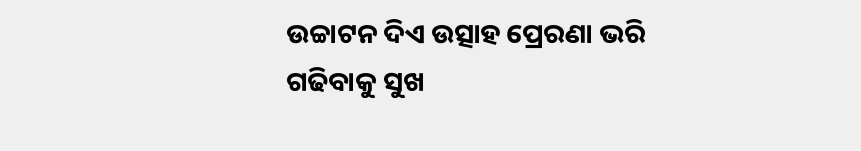ଉଚ୍ଚାଟନ ଦିଏ ଉତ୍ସାହ ପ୍ରେରଣା ଭରି
ଗଢିବାକୁ ସୁଖ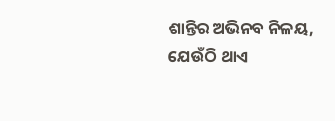ଶାନ୍ତିର ଅଭିନବ ନିଳୟ,
ଯେଉଁଠି ଥାଏ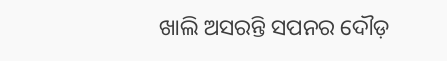ଖାଲି ଅସରନ୍ତି ସପନର ଦୌଡ଼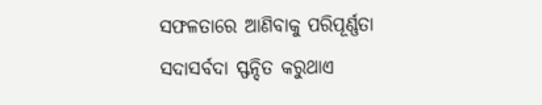ସଫଳତାରେ ଆଣିବାକୁ ପରିପୂର୍ଣ୍ଣତା
ସଦାସର୍ବଦା ସ୍ଫନ୍ଦିତ କରୁଥାଏ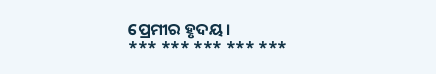ପ୍ରେମୀର ହୃଦୟ।
*** *** *** *** ***